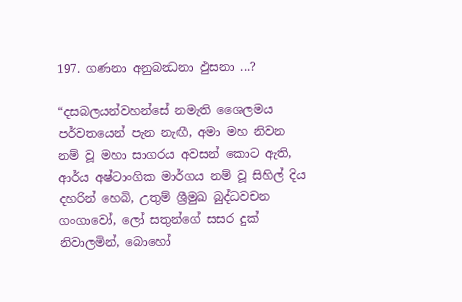197. ගණනා අනුබන්‍ධනා ඵුසනා ...?

“දසබලයන්වහන්සේ නමැති ශෛලමය පර්වතයෙන් පැන නැඟී, අමා මහ නිවන නම් වූ මහා සාගරය අවසන් කොට ඇති, ආර්ය අෂ්ටාංගික මාර්ගය නම් වූ සිහිල් දිය දහරින් හෙබි, උතුම් ශ්‍රීමුඛ බුද්ධවචන ගංගාවෝ, ලෝ සතුන්ගේ සසර දුක් නිවාලමින්, බොහෝ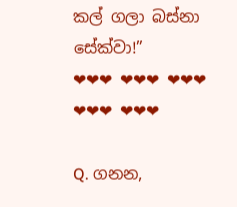කල් ගලා බස්නා සේක්වා!”
❤❤❤ ❤❤❤ ❤❤❤ ❤❤❤ ❤❤❤

Q. ගනන,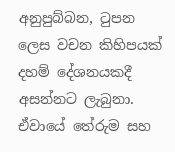අනුපුබ්බන, ටුපන ලෙස වචන කිහිපයක් දහම් දේශනයකදී අසන්නට ලැබුනා. ඒවායේ තේරුම සහ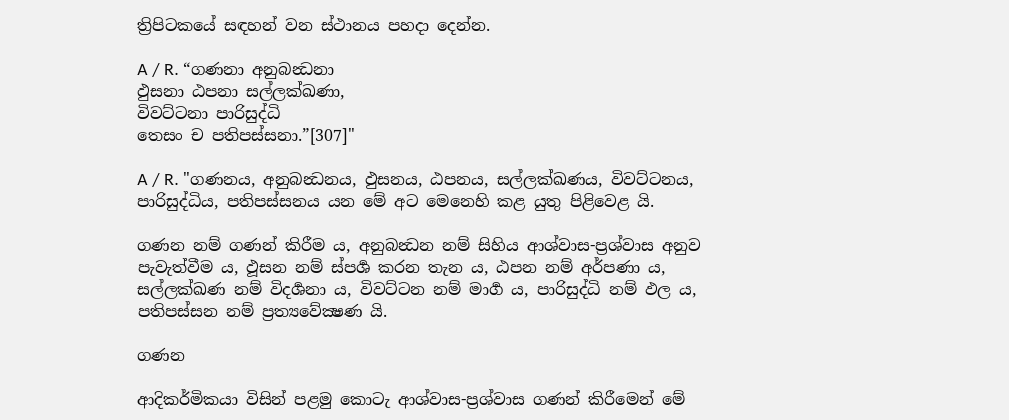ත්‍රිපිටකයේ සඳහන් වන ස්ථානය පහදා දෙන්න.

A / R. “ගණනා අනුබන්‍ධනා
ඵුසනා ඨපනා සල්ලක්ඛණා,
විවට්ටනා පාරිසුද්ධි
තෙසං ච පතිපස්සනා.”[307]"

A / R. "ගණනය, අනුබන්‍ධනය, ඵුසනය, ඨපනය, සල්ලක්ඛණය, විවට්ටනය, පාරිසුද්ධිය, පතිපස්සනය යන මේ අට මෙනෙහි කළ යුතු පිළිවෙළ යි.

ගණන නම් ගණන් කිරීම ය, අනුබන්‍ධන නම් සිහිය ආශ්වාස-ප්‍ර‍ශ්වාස අනුව පැවැත්වීම ය, ඵූසන නම් ස්පර්‍ශ කරන තැන ය, ඨපන නම් අර්පණා ය, සල්ලක්ඛණ නම් විදර්‍ශනා ය, විවට්ටන නම් මාර්‍ග ය, පාරිසුද්ධි නම් ඵල ය, පතිපස්සන නම් ප්‍ර‍ත්‍යවේක්‍ෂණ යි.

ගණන

ආදිකර්මිකයා විසින් පළමු කොටැ ආශ්වාස-ප්‍ර‍ශ්වාස ගණන් කිරීමෙන් මේ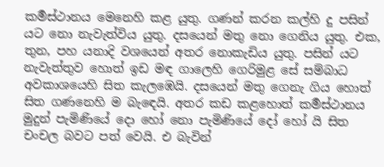කර්‍මස්ථානය මෙනෙහි කළ යුතු. ගණන් කරන කල්හි දු පසින් යට නො නැවැත්විය යුතු. දසයෙන් මතු නො ගෙනිය යුතු. එක, තුන, පහ යනාදි වශයෙන් අතර නොකැඩිය යුතු. පසින් යට නැවැත්තුව හොත් ඉඩ මඳ ගාලෙහි ගෙරිමුළ සේ සම්බාධ අවකාශයෙහි සිත කැලඹෙයි. දසයෙන් මතු ගෙනැ ගිය හොත් සිත ගණනෙහි ම බැඳෙයි. අතර කඩ කළහොත් කර්‍මස්ථානය මුදුන් පැමිණියේ දො හෝ නො පැමිණියේ දෝ හෝ යි සිත චංචල බවට පත් වෙයි. එ බැවින්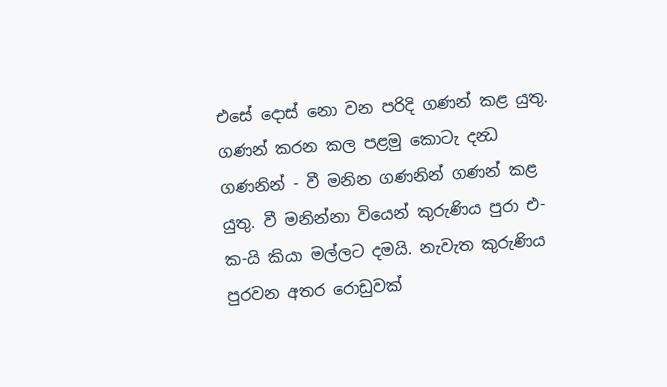එසේ දොස් නො වන පරිදි ගණන් කළ යුතු. ගණන් කරන කල පළමු කොටැ දන්‍ධ ගණනින් - වී මනින ගණනින් ගණන් කළ යුතු. වී මනින්නා වියෙන් කුරුණිය පුරා එ-ක-යි කියා මල්ලට දමයි. නැවැත කුරුණිය පුරවන අතර රොඩුවක්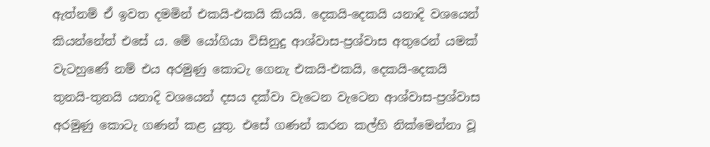ඇත්නම් ඒ ඉවත දමමින් එකයි-එකයි කියයි. දෙකයි-දෙකයි යනාදි වශයෙන් කියන්නේත් එසේ ය. මේ යෝගියා විසිනුදු ආශ්වාස-ප්‍ර‍ශ්වාස අතුරෙන් යමක් වැටහුණේ නම් එය අරමුණු කොටැ ගෙනැ එකයි-එකයි, දෙකයි-දෙකයි තුනයි-තුනයි යනාදි වශයෙන් දසය දක්වා වැටෙන වැටෙන ආශ්වාස-ප්‍ර‍ශ්වාස අරමුණු කොටැ ගණන් කළ යුතු. එසේ ගණන් කරන කල්හි නික්මෙන්නා වූ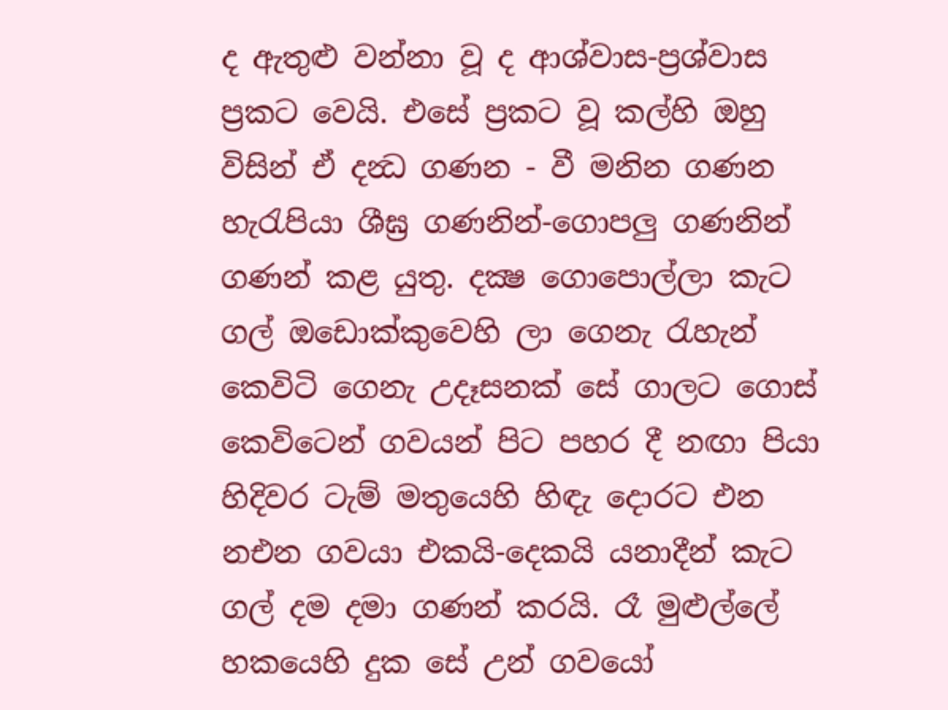ද ඇතුළු වන්නා වූ ද ආශ්වාස-ප්‍ර‍ශ්වාස ප්‍ර‍කට වෙයි. එසේ ප්‍ර‍කට වූ කල්හි ඔහු විසින් ඒ දන්‍ධ ගණන - වී මනින ගණන හැරැපියා ශීඝ්‍ර‍ ගණනින්-ගොපලු ගණනින් ගණන් කළ යුතු. දක්‍ෂ ගොපොල්ලා කැට ගල් ඔඩොක්කුවෙහි ලා ගෙනැ රැහැන් කෙවිටි ගෙනැ උදෑසනක් සේ ගාලට ගොස් කෙවිටෙන් ගවයන් පිට පහර දී නඟා පියා හිදිවර ටැම් මතුයෙහි හිඳැ දොරට එන නඑන ගවයා එකයි-දෙකයි යනාදීන් කැට ගල් දම දමා ගණන් කරයි. රෑ මුළුල්ලේ හකයෙහි දුක සේ උන් ගවයෝ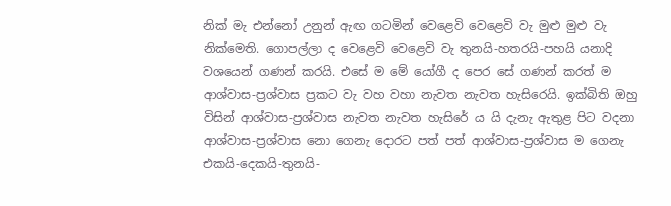නික් මැ එන්නෝ උනුන් ඇඟ ගටමින් වෙළෙවි වෙළෙවි වැ මුළු මුළු වැ නික්මෙති. ගොපල්ලා ද වෙළෙවි වෙළෙවි වැ තුනයි-හතරයි-පහයි යනාදි වශයෙන් ගණන් කරයි. එසේ ම මේ යෝගී ද පෙර සේ ගණන් කරත් ම ආශ්වාස-ප්‍ර‍ශ්වාස ප්‍ර‍කට වැ වහ වහා නැවත නැවත හැසිරෙයි. ඉක්බිති ඔහු විසින් ආශ්වාස-ප්‍ර‍ශ්වාස නැවත නැවත හැසිරේ ය යි දැනැ ඇතුළ පිට වදනා ආශ්වාස-ප්‍ර‍ශ්වාස නො ගෙනැ දොරට පත් පත් ආශ්වාස-ප්‍ර‍ශ්වාස ම ගෙනැ එකයි-දෙකයි-තුනයි-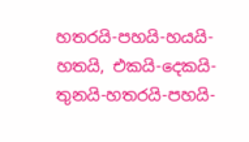හතරයි-පහයි-හයයි-හතයි, එකයි-දෙකයි-තුනයි-හතරයි-පහයි-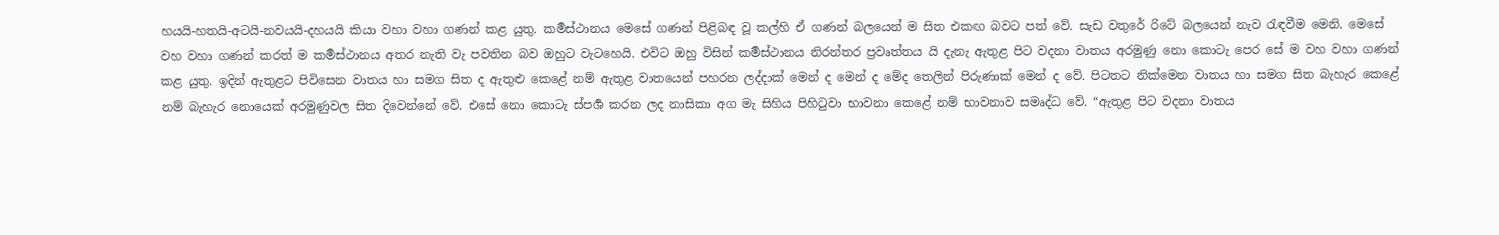හයයි-හතයි-අටයි-නවයයි-දහයයි කියා වහා වහා ගණන් කළ යුතු. කර්‍මස්ථානය මෙසේ ගණන් පිළිබඳ වූ කල්හි ඒ ගණන් බලයෙන් ම සිත එකඟ බවට පත් වේ. සැඩ වතුරේ රිටේ බලයෙන් නැව රැඳවීම මෙනි. මෙසේ වහ වහා ගණන් කරත් ම කර්‍මස්ථානය අතර නැති වැ පවතින බව ඔහුට වැටහෙයි. එවිට ඔහු විසින් කර්‍මස්ථානය නිරන්තර ප්‍ර‍වෘත්තය යි දැනැ ඇතුළ පිට වදනා වාතය අරමුණු නො කොටැ පෙර සේ ම වහ වහා ගණන් කළ යුතු. ඉදින් ඇතුළට පිවිසෙන වාතය හා සමග සිත ද ඇතුළු කෙළේ නම් ඇතුළ වාතයෙන් පහරන ලද්දාක් මෙන් ද මෙන් ද මේද තෙලින් පිරුණාක් මෙන් ද වේ. පිටතට නික්මෙන වාතය හා සමග සිත බැහැර කෙළේ නම් බැහැර නොයෙක් අරමුණුවල සිත දිවෙන්නේ වේ. එසේ නො කොටැ ස්පර්‍ශ කරන ලද නාසිකා අග මැ සිහිය පිහිටුවා භාවනා කෙළේ නම් භාවනාව සමෘද්ධ වේ. “ඇතුළ පිට වදනා වාතය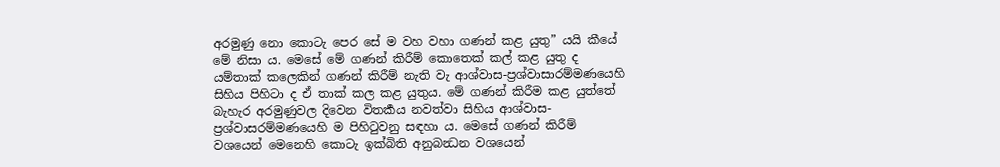අරමුණු නො කොටැ පෙර සේ ම වහ වහා ගණන් කළ යුතු” යයි කීයේ මේ නිසා ය. මෙසේ මේ ගණන් කිරීම් කොතෙක් කල් කළ යුතු ද යම්තාක් කලෙකින් ගණන් කිරීම් නැති වැ ආශ්වාස-ප්‍ර‍ශ්වාසාරම්මණයෙහි සිහිය පිහිටා ද ඒ තාක් කල කළ යුතුය. මේ ගණන් කිරීම කළ යුත්තේ බැහැර අරමුණුවල දිවෙන විතර්‍කය නවත්වා සිහිය ආශ්වාස-ප්‍ර‍ශ්වාසරම්මණයෙහි ම පිහිටුවනු සඳහා ය. මෙසේ ගණන් කිරීම් වශයෙන් මෙනෙහි කොටැ ඉක්බිති අනුබන්‍ධන වශයෙන්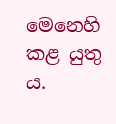මෙනෙහි කළ යුතු ය.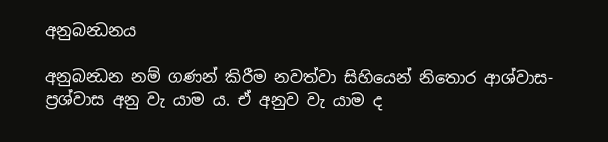අනුබන්‍ධනය

අනුබන්‍ධන නම් ගණන් කිරීම නවත්වා සිහියෙන් නිතොර ආශ්වාස-ප්‍ර‍ශ්වාස අනු වැ යාම ය. ඒ අනුව වැ යාම ද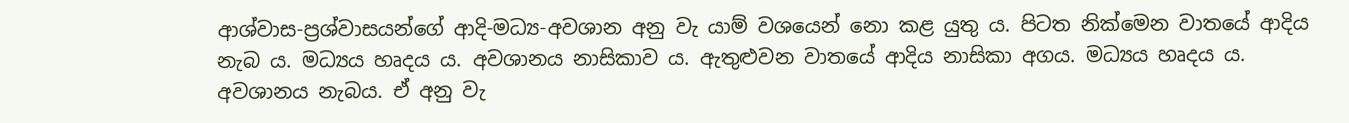ආශ්වාස-ප්‍ර‍ශ්වාසයන්ගේ ආදි-මධ්‍ය-අවශාන අනු වැ යාම් වශයෙන් නො කළ යුතු ය. පිටත නික්මෙන වාතයේ ආදිය නැබ ය. මධ්‍යය හෘදය ය. අවශානය නාසිකාව ය. ඇතුළුවන වාතයේ ආදිය නාසිකා අගය. මධ්‍යය හෘදය ය. අවශානය නැබය. ඒ අනු වැ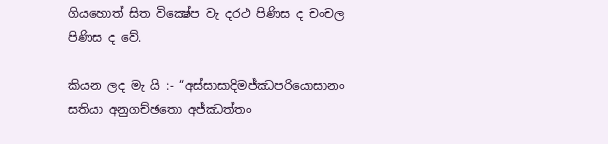ගියහොත් සිත වික්‍ෂේප වැ දරථ පිණිස ද චංචල පිණිස ද වේ.

කියන ලද මැ යි :- “අස්සාසාදිමජ්ඣපරියොසානං සතියා අනුගච්ඡතො අජ්ඣත්තං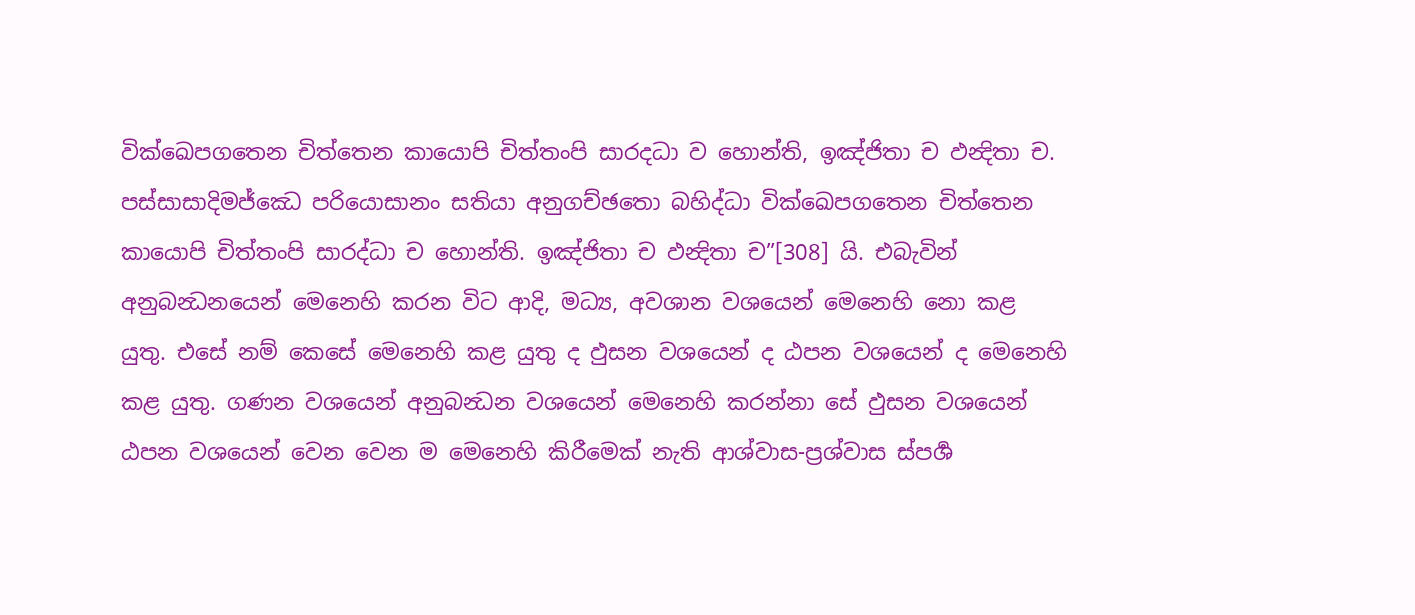වික්ඛෙපගතෙන චිත්තෙන කායොපි චිත්තංපි සාරදධා ව හොන්ති, ඉඤ්ජිතා ච ඵන්‍දිතා ච. පස්සාසාදිමජ්ඣෙ පරියොසානං සතියා අනුගච්ඡතො බහිද්ධා වික්ඛෙපගතෙන චිත්තෙන කායොපි චිත්තංපි සාරද්ධා ච හොන්ති. ඉඤ්ජිතා ච ඵන්‍දිතා ච”[308] යි. එබැවින් අනුබන්‍ධනයෙන් මෙනෙහි කරන විට ආදි, මධ්‍ය, අවශාන වශයෙන් මෙනෙහි නො කළ යුතු. එසේ නම් කෙසේ මෙනෙහි කළ යුතු ද ඵුසන වශයෙන් ද ඨපන වශයෙන් ද මෙනෙහි කළ යුතු. ගණන වශයෙන් අනුබන්‍ධන වශයෙන් මෙනෙහි කරන්නා සේ ඵුසන වශයෙන් ඨපන වශයෙන් වෙන වෙන ම මෙනෙහි කිරීමෙක් නැති ආශ්වාස-ප්‍ර‍ශ්වාස ස්පර්‍ශ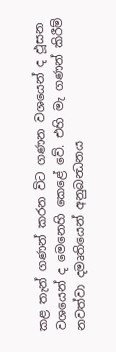කළ තැන් ගණන් කරන විට ගණන වශයෙන් ද ඵූසන වශයෙන් ද මෙනෙහි කෙළේ වේ. එහි මැ ගණන් කිරීම් නවත්වා දමෘතියෙන් අනුබන්‍ධනය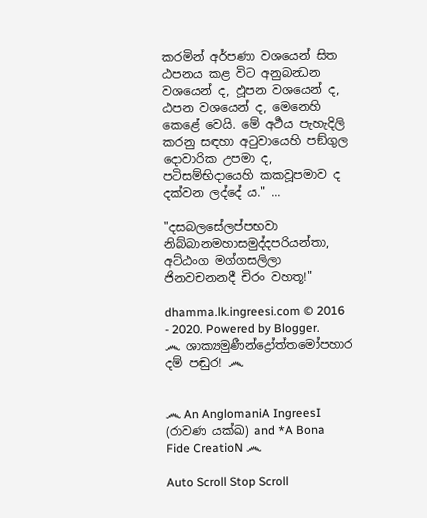කරමින් අර්පණා වශයෙන් සිත ඨපනය කළ විට අනුබන්‍ධන වශයෙන් ද, ඵූපන වශයෙන් ද, ඨපන වශයෙන් ද, මෙනෙහි කෙළේ වෙයි. මේ අර්‍ථය පැහැදිලි කරනු සඳහා අටුවායෙහි පඞ්ගුල දොවාරික උපමා ද, පටිසම්භිදායෙහි කකවූපමාව ද දක්වන ලද්දේ ය." ...

"දසබලසේලප්පභවා නිබ්බානමහාසමුද්දපරියන්තා, අට්ඨංග මග්ගසලිලා ජිනවචනනදී චිරං වහතූ!"

dhamma.lk.ingreesi.com © 2016 - 2020. Powered by Blogger.
෴ ශාක්‍යමුණීන්ද්‍රෝත්තමෝපහාර දම් පඬුර! ෴


෴ An AnglomaniA IngreesI (රාවණ යක්ඛ) and *A Bona Fide CreatioN ෴

Auto Scroll Stop Scroll